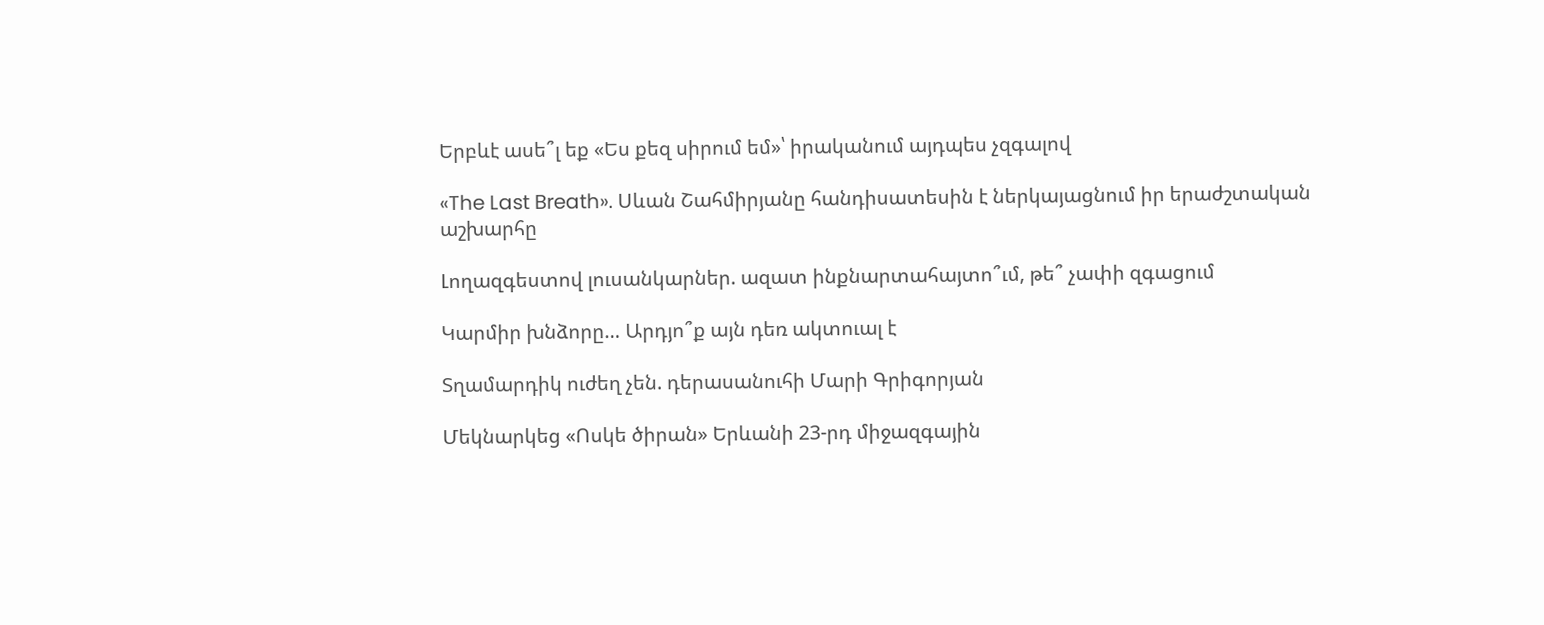Երբևէ ասե՞լ եք «Ես քեզ սիրում եմ»՝ իրականում այդպես չզգալով

«The Last Breath». Սևան Շահմիրյանը հանդիսատեսին է ներկայացնում իր երաժշտական աշխարհը

Լողազգեստով լուսանկարներ. ազատ ինքնարտահայտո՞ւմ, թե՞ չափի զգացում

Կարմիր խնձորը… Արդյո՞ք այն դեռ ակտուալ է

Տղամարդիկ ուժեղ չեն. դերասանուհի Մարի Գրիգորյան

Մեկնարկեց «Ոսկե ծիրան» Երևանի 23-րդ միջազգային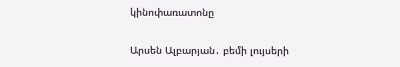կինոփառատոնը

Արսեն Ալբարյան․ բեմի լույսերի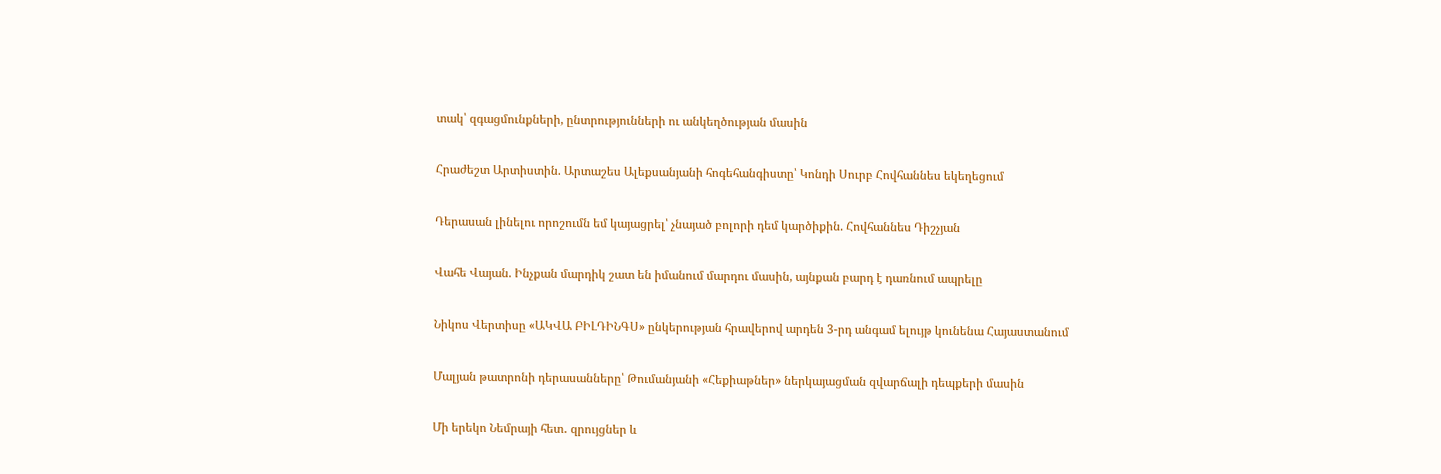տակ՝ զգացմունքների, ընտրությունների ու անկեղծության մասին

Հրաժեշտ Արտիստին. Արտաշես Ալեքսանյանի հոգեհանգիստը՝ Կոնդի Սուրբ Հովհաննես եկեղեցում

Դերասան լինելու որոշումն եմ կայացրել՝ չնայած բոլորի դեմ կարծիքին. Հովհաննես Դիշչյան

Վահե Վայան. Ինչքան մարդիկ շատ են իմանում մարդու մասին, այնքան բարդ է դառնում ապրելը

Նիկոս Վերտիսը «ԱԿՎԱ ԲԻԼԴԻՆԳՍ» ընկերության հրավերով արդեն 3-րդ անգամ ելույթ կունենա Հայաստանում

Մալյան թատրոնի դերասանները՝ Թումանյանի «Հեքիաթներ» ներկայացման զվարճալի դեպքերի մասին

Մի երեկո Նեմրայի հետ․ զրույցներ և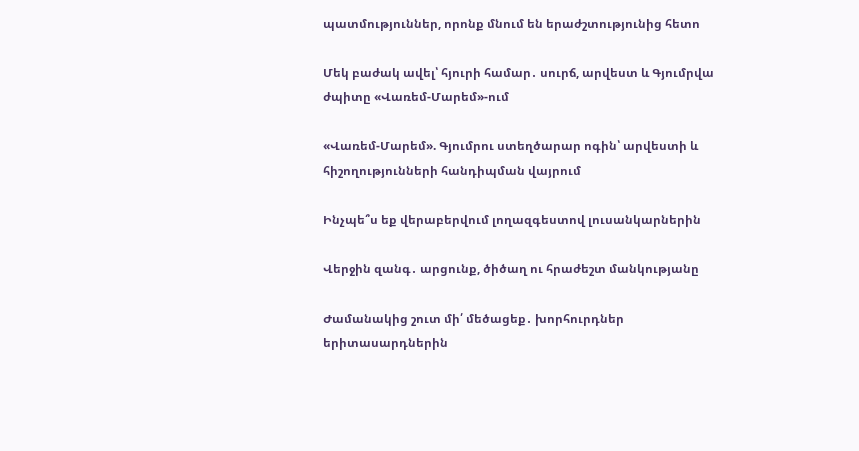պատմություններ, որոնք մնում են երաժշտությունից հետո

Մեկ բաժակ ավել՝ հյուրի համար․ սուրճ, արվեստ և Գյումրվա ժպիտը «Վառեմ-Մարեմ»-ում

«Վառեմ-Մարեմ». Գյումրու ստեղծարար ոգին՝ արվեստի և հիշողությունների հանդիպման վայրում

Ինչպե՞ս եք վերաբերվում լողազգեստով լուսանկարներին

Վերջին զանգ․ արցունք, ծիծաղ ու հրաժեշտ մանկությանը

Ժամանակից շուտ մի՛ մեծացեք․ խորհուրդներ երիտասարդներին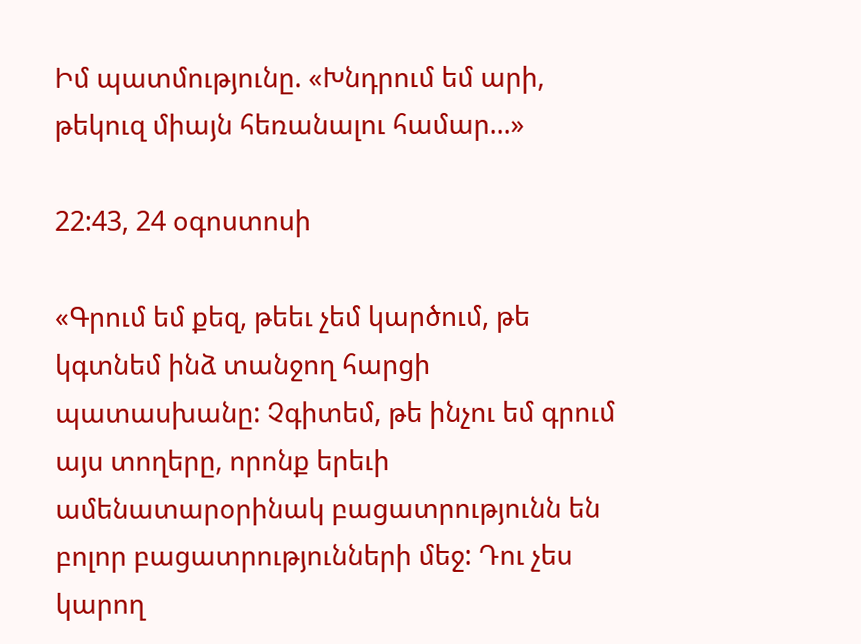Իմ պատմությունը. «Խնդրում եմ արի, թեկուզ միայն հեռանալու համար...»

22:43, 24 օգոստոսի

«Գրում եմ քեզ, թեեւ չեմ կարծում, թե կգտնեմ ինձ տանջող հարցի պատասխանը: Չգիտեմ, թե ինչու եմ գրում այս տողերը, որոնք երեւի ամենատարօրինակ բացատրությունն են բոլոր բացատրությունների մեջ: Դու չես կարող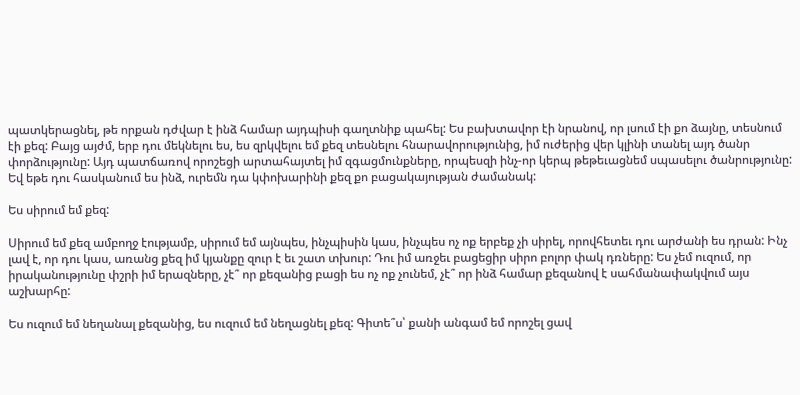պատկերացնել, թե որքան դժվար է ինձ համար այդպիսի գաղտնիք պահել: Ես բախտավոր էի նրանով, որ լսում էի քո ձայնը, տեսնում էի քեզ: Բայց այժմ, երբ դու մեկնելու ես, ես զրկվելու եմ քեզ տեսնելու հնարավորությունից, իմ ուժերից վեր կլինի տանել այդ ծանր փորձությունը: Այդ պատճառով որոշեցի արտահայտել իմ զգացմունքները, որպեսզի ինչ-որ կերպ թեթեւացնեմ սպասելու ծանրությունը: Եվ եթե դու հասկանում ես ինձ, ուրեմն դա կփոխարինի քեզ քո բացակայության ժամանակ:

Ես սիրում եմ քեզ:

Սիրում եմ քեզ ամբողջ էությամբ, սիրում եմ այնպես, ինչպիսին կաս, ինչպես ոչ ոք երբեք չի սիրել, որովհետեւ դու արժանի ես դրան: Ինչ լավ է, որ դու կաս, առանց քեզ իմ կյանքը զուր է եւ շատ տխուր: Դու իմ առջեւ բացեցիր սիրո բոլոր փակ դռները: Ես չեմ ուզում, որ իրականությունը փշրի իմ երազները, չէ՞ որ քեզանից բացի ես ոչ ոք չունեմ, չէ՞ որ ինձ համար քեզանով է սահմանափակվում այս աշխարհը:

Ես ուզում եմ նեղանալ քեզանից, ես ուզում եմ նեղացնել քեզ: Գիտե՞ս՝ քանի անգամ եմ որոշել ցավ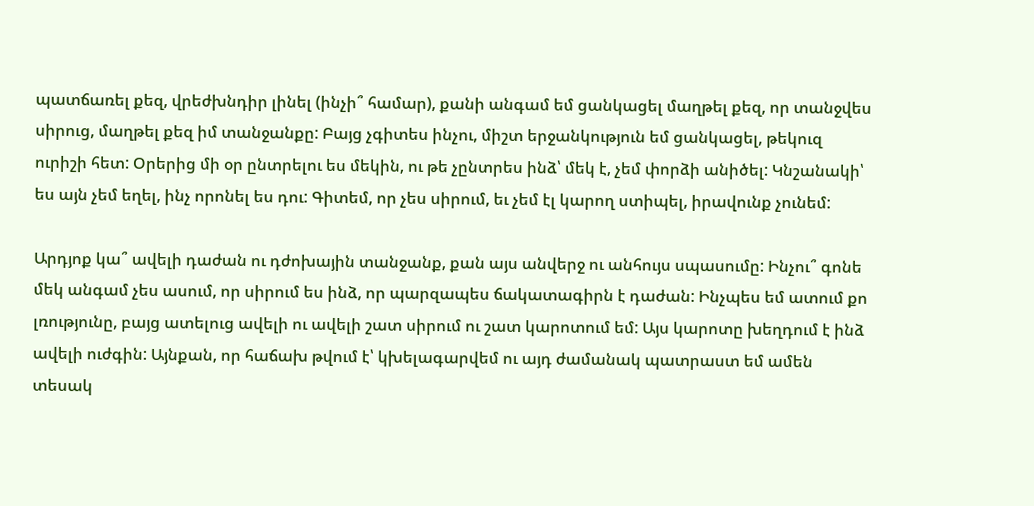պատճառել քեզ, վրեժխնդիր լինել (ինչի՞ համար), քանի անգամ եմ ցանկացել մաղթել քեզ, որ տանջվես սիրուց, մաղթել քեզ իմ տանջանքը: Բայց չգիտես ինչու, միշտ երջանկություն եմ ցանկացել, թեկուզ ուրիշի հետ: Օրերից մի օր ընտրելու ես մեկին, ու թե չընտրես ինձ՝ մեկ է, չեմ փորձի անիծել: Կնշանակի՝ ես այն չեմ եղել, ինչ որոնել ես դու: Գիտեմ, որ չես սիրում, եւ չեմ էլ կարող ստիպել, իրավունք չունեմ:

Արդյոք կա՞ ավելի դաժան ու դժոխային տանջանք, քան այս անվերջ ու անհույս սպասումը: Ինչու՞ գոնե մեկ անգամ չես ասում, որ սիրում ես ինձ, որ պարզապես ճակատագիրն է դաժան: Ինչպես եմ ատում քո լռությունը, բայց ատելուց ավելի ու ավելի շատ սիրում ու շատ կարոտում եմ: Այս կարոտը խեղդում է ինձ ավելի ուժգին: Այնքան, որ հաճախ թվում է՝ կխելագարվեմ ու այդ ժամանակ պատրաստ եմ ամեն տեսակ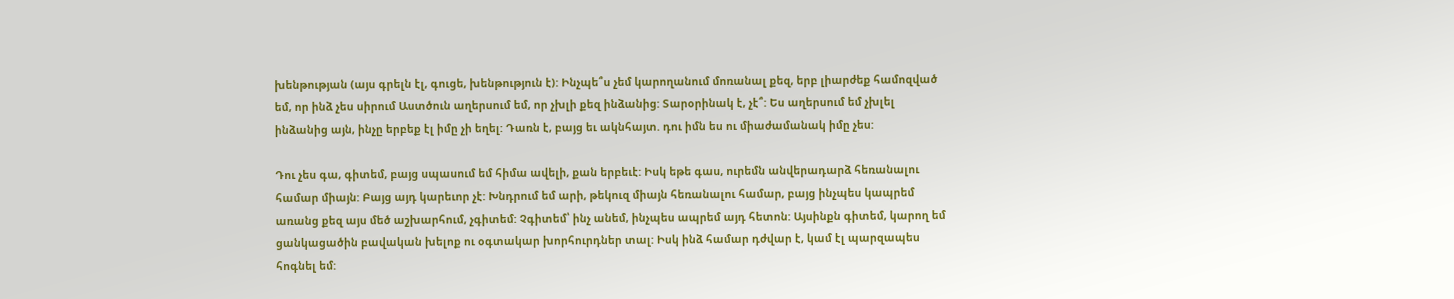խենթության (այս գրելն էլ, գուցե, խենթություն է): Ինչպե՞ս չեմ կարողանում մոռանալ քեզ, երբ լիարժեք համոզված եմ, որ ինձ չես սիրում Աստծուն աղերսում եմ, որ չխլի քեզ ինձանից: Տարօրինակ է, չէ՞: Ես աղերսում եմ չխլել ինձանից այն, ինչը երբեք էլ իմը չի եղել: Դառն է, բայց եւ ակնհայտ. դու իմն ես ու միաժամանակ իմը չես:

Դու չես գա, գիտեմ, բայց սպասում եմ հիմա ավելի, քան երբեւէ: Իսկ եթե գաս, ուրեմն անվերադարձ հեռանալու համար միայն: Բայց այդ կարեւոր չէ: Խնդրում եմ արի, թեկուզ միայն հեռանալու համար, բայց ինչպես կապրեմ առանց քեզ այս մեծ աշխարհում, չգիտեմ: Չգիտեմ՝ ինչ անեմ, ինչպես ապրեմ այդ հետոն: Այսինքն գիտեմ, կարող եմ ցանկացածին բավական խելոք ու օգտակար խորհուրդներ տալ: Իսկ ինձ համար դժվար է, կամ էլ պարզապես հոգնել եմ: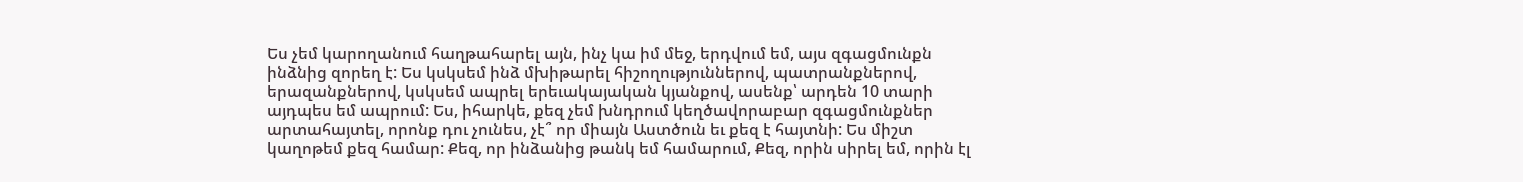Ես չեմ կարողանում հաղթահարել այն, ինչ կա իմ մեջ, երդվում եմ, այս զգացմունքն ինձնից զորեղ է: Ես կսկսեմ ինձ մխիթարել հիշողություններով, պատրանքներով, երազանքներով, կսկսեմ ապրել երեւակայական կյանքով, ասենք՝ արդեն 10 տարի այդպես եմ ապրում: Ես, իհարկե, քեզ չեմ խնդրում կեղծավորաբար զգացմունքներ արտահայտել, որոնք դու չունես, չէ՞ որ միայն Աստծուն եւ քեզ է հայտնի: Ես միշտ կաղոթեմ քեզ համար: Քեզ, որ ինձանից թանկ եմ համարում, Քեզ, որին սիրել եմ, որին էլ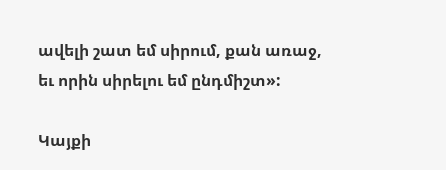ավելի շատ եմ սիրում, քան առաջ, եւ որին սիրելու եմ ընդմիշտ»:

Կայքի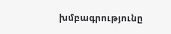խմբագրությունը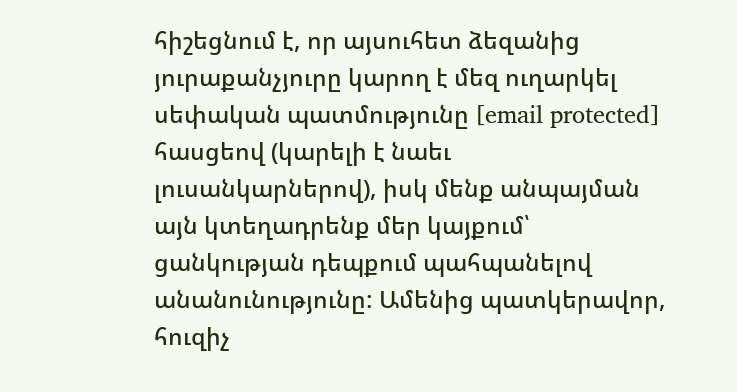հիշեցնում է, որ այսուհետ ձեզանից յուրաքանչյուրը կարող է մեզ ուղարկել սեփական պատմությունը [email protected] հասցեով (կարելի է նաեւ լուսանկարներով), իսկ մենք անպայման այն կտեղադրենք մեր կայքում՝ ցանկության դեպքում պահպանելով անանունությունը: Ամենից պատկերավոր, հուզիչ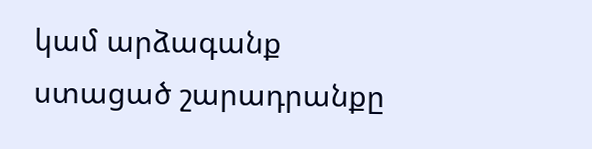կամ արձագանք ստացած շարադրանքը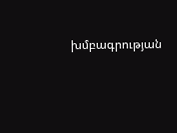խմբագրության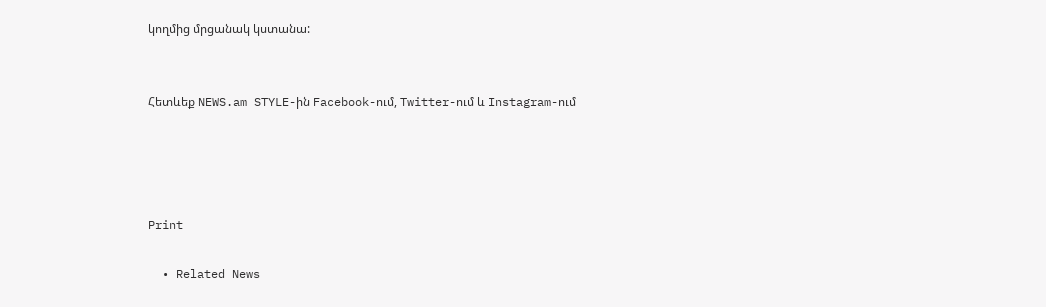կողմից մրցանակ կստանա:


Հետևեք NEWS.am STYLE-ին Facebook-ում, Twitter-ում և Instagram-ում




Print

  • Related News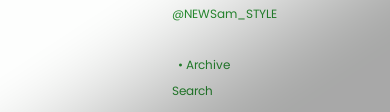@NEWSam_STYLE

  • Archive
Search